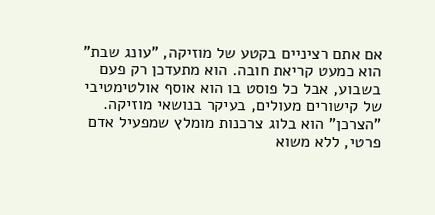אם אתם רציניים בקטע של מוזיקה, "עונג שבת" הוא כמעט קריאת חובה. הוא מתעדכן רק פעם בשבוע, אבל כל פוסט בו הוא אוסף אולטימטיבי של קישורים מעולים, בעיקר בנושאי מוזיקה.
"הצרכן" הוא בלוג צרכנות מומלץ שמפעיל אדם פרטי, ללא משוא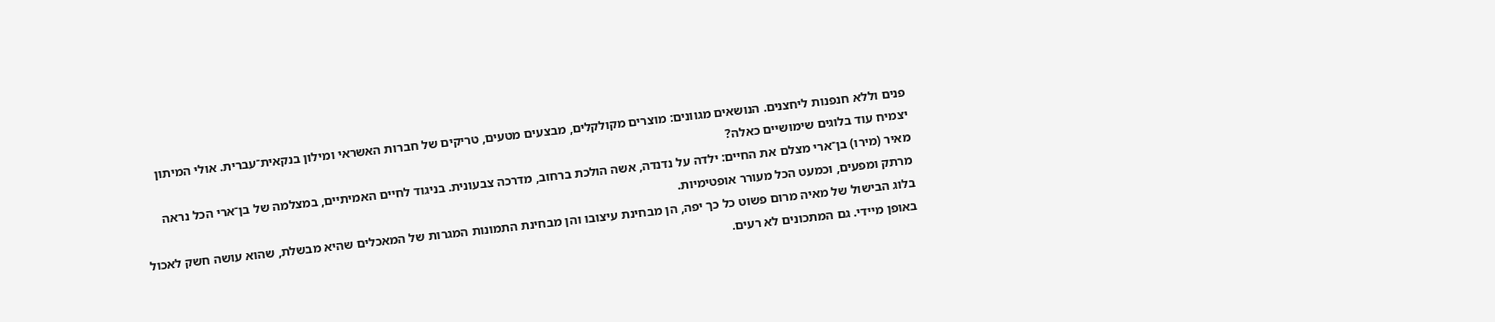פנים וללא חנפנות ליחצנים. הנושאים מגוונים: מוצרים מקולקלים, מבצעים מטעים, טריקים של חברות האשראי ומילון בנקאית־עברית. אולי המיתון יצמיח עוד בלוגים שימושיים כאלה?
מאיר (מירו) בן־ארי מצלם את החיים: ילדה על נדנדה, אשה הולכת ברחוב, מדרכה צבעונית. בניגוד לחיים האמיתיים, במצלמה של בן־ארי הכל נראה מרתק ומפעים, וכמעט הכל מעורר אופטימיות.
בלוג הבישול של מאיה מרום פשוט כל כך יפה, הן מבחינת עיצובו והן מבחינת התמונות המגרות של המאכלים שהיא מבשלת, שהוא עושה חשק לאכול באופן מיידי. גם המתכונים לא רעים.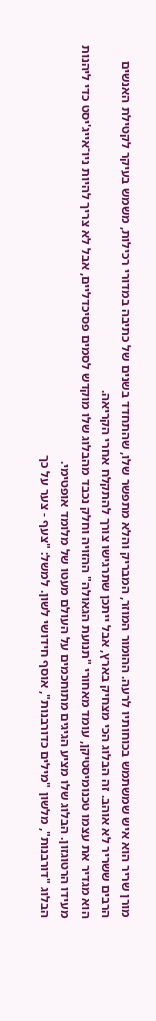מורן שריר הוא איש שמשתמש בכוחותיו לרעה. ההומור המוזר, המבריק והלא מתפשר שלו, שהתחדד בשנים של כתיבה במדורי רכילות, משמש בעיקר לקטילת האנשים הרבים ששריר לא אוהב. זה הבלוג הכי מצחיק בארץ, אבל ייתכן שתרגישו צורך להתקלח אחרי הקריאה.
הוא מגדיר את עצמו טכנומיסטיקן, עומד מאחורי "תנועת הגאולה" ההזויה וחלק נכבד מהבלוג שלו מוקדש לסמים פסיכדליים, אבל לא צריך להיות ניו־אייג'יסט כדי ליהנות מעידו הרטוגזון. הבלוג שלו מציע הגיגים מתוחכמים על העולם מעטו של מלומד אופטימי.
הבלוג "דורבנות", מלשון "מילים כדורבנות", אוסף חידושי לשון. למשל: "צעף - צער על כך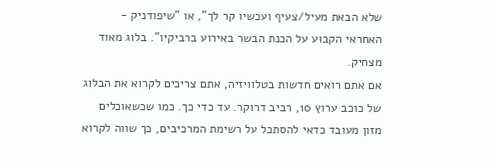שלא הבאת מעיל/צעיף ועכשיו קר לך", או "שיפודניק - האחראי הקבוע על הכנת הבשר באירוע ברביקיו". בלוג מאוד מצחיק.
אם אתם רואים חדשות בטלוויזיה, אתם צריכים לקרוא את הבלוג של כוכב ערוץ 10, רביב דרוקר. עד כדי כך. כמו שכשאוכלים מזון מעובד כדאי להסתכל על רשימת המרכיבים, כך שווה לקרוא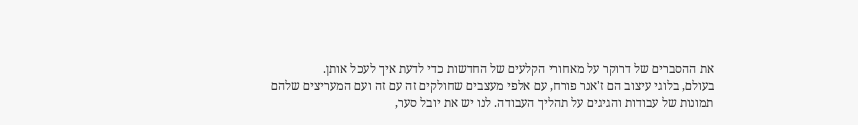את ההסברים של דרוקר על מאחורי הקלעים של החדשות כדי לדעת איך לעכל אותן.
בעולם, בלוגי עיצוב הם ז'אנר פורח, עם אלפי מעצבים שחולקים זה עם זה ועם המעריצים שלהם תמונות של עבודות והגיגים על תהליך העבודה. לנו יש את יובל סער,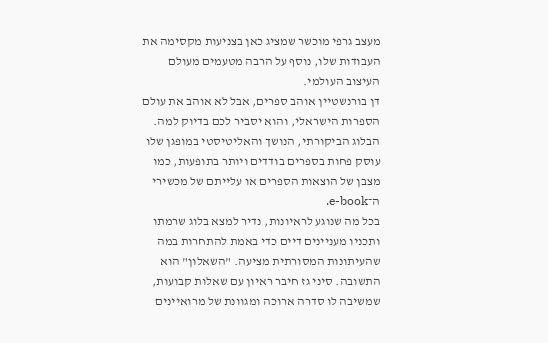מעצב גרפי מוכשר שמציג כאן בצניעות מקסימה את העבודות שלו, נוסף על הרבה מטעמים מעולם העיצוב העולמי.
דן בורנשטיין אוהב ספרים, אבל לא אוהב את עולם הספרות הישראלי, והוא יסביר לכם בדיוק למה. הבלוג הביקורתי, הנושך והאליטיסטי במופגן שלו עוסק פחות בספרים בודדים ויותר בתופעות, כמו מצבן של הוצאות הספרים או עלייתם של מכשירי ה־e-book.
בכל מה שנוגע לראיונות, נדיר למצא בלוג שרמתו ותכניו מעניינים דיים כדי באמת להתחרות במה שהעיתונות המסורתית מציעה. "השאלון" הוא התשובה. סיני גז חיבר ראיון עם שאלות קבועות, שמשיבה לו סדרה ארוכה ומגוונת של מרואיינים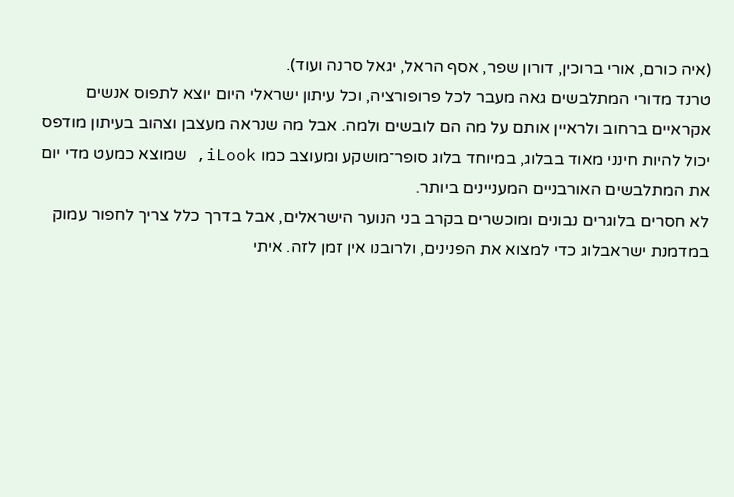(איה כורם, אורי ברוכין, דורון שפר, אסף הראל, יגאל סרנה ועוד).
טרנד מדורי המתלבשים גאה מעבר לכל פרופורציה, וכל עיתון ישראלי היום יוצא לתפוס אנשים אקראיים ברחוב ולראיין אותם על מה הם לובשים ולמה. אבל מה שנראה מעצבן וצהוב בעיתון מודפס יכול להיות חינני מאוד בבלוג, במיוחד בלוג סופר־מושקע ומעוצב כמו iLook, שמוצא כמעט מדי יום את המתלבשים האורבניים המעניינים ביותר.
לא חסרים בלוגרים נבונים ומוכשרים בקרב בני הנוער הישראלים, אבל בדרך כלל צריך לחפור עמוק במדמנת ישראבלוג כדי למצוא את הפנינים, ולרובנו אין זמן לזה. איתי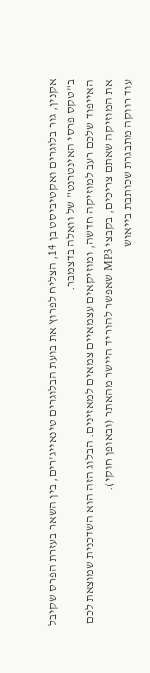אקנין, גור בלוגרים ואקטיביסט בן 14, הצליח לפרוץ את בועת הבלוגרים טינאייג'רים, בין השאר בעזרת הפרס שקיבל ב"טקס פרסי האינטרנט" של וואלה בדצמבר.
האייפוד שלכם רעב למוזיקה חדשה, ומוזיקאים עצמאיים צמאים למאזינים. הבלוג הזה הוא השדכנית שמוצאת לכם את המוזיקה שאתם צריכים, בקבצי MP3 שאפשר להוריד היישר מהאתר (ובאופן חוקי).
עוד רווקה מתבגרת שכותבת בייאוש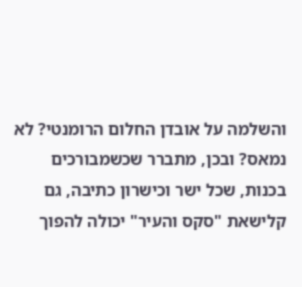והשלמה על אובדן החלום הרומנטי? לא נמאס? ובכן, מתברר שכשמבורכים בכנות, שכל ישר וכישרון כתיבה, גם קלישאת "סקס והעיר" יכולה להפוך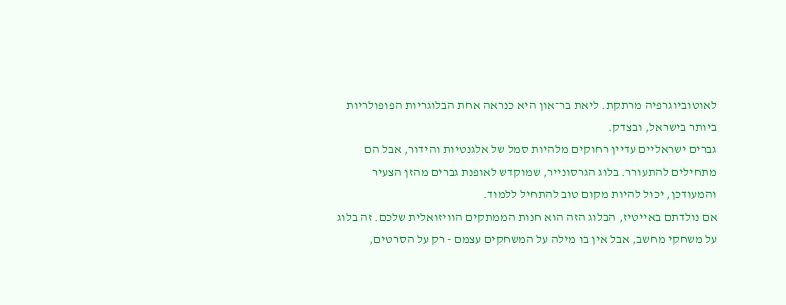לאוטוביוגרפיה מרתקת. ליאת בר־און היא כנראה אחת הבלוגריות הפופולריות ביותר בישראל, ובצדק.
גברים ישראליים עדיין רחוקים מלהיות סמל של אלגנטיות והידור, אבל הם מתחילים להתעורר. בלוג הגרסונייר, שמוקדש לאופנת גברים מהזן הצעיר והמעודכן, יכול להיות מקום טוב להתחיל ללמוד.
אם נולדתם באייטיז, הבלוג הזה הוא חנות הממתקים הוויזואלית שלכם. זה בלוג על משחקי מחשב, אבל אין בו מילה על המשחקים עצמם - רק על הסרטים,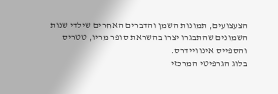הצעצועים, תמונות השמן והדברים האחרים שילדי שנות השמונים שהתבגרו יצרו בהשראת סופר מריו, טטריס והספייס אינוויידרס.
בלוג הגרפיטי המרכזי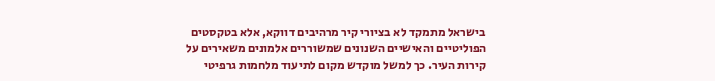בישראל מתמקד לא בציורי קיר מרהיבים דווקא, אלא בטקסטים הפוליטיים והאישיים השנונים שמשוררים אלמונים משאירים על קירות העיר. כך למשל מוקדש מקום לתיעוד מלחמות גרפיטי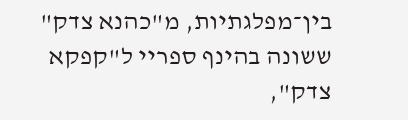בין־מפלגתיות, מ"כהנא צדק" ששונה בהינף ספריי ל"קפקא צדק",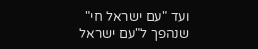ועד "עם ישראל חי" שנהפך ל"עם ישראל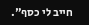חייב לי כסף".